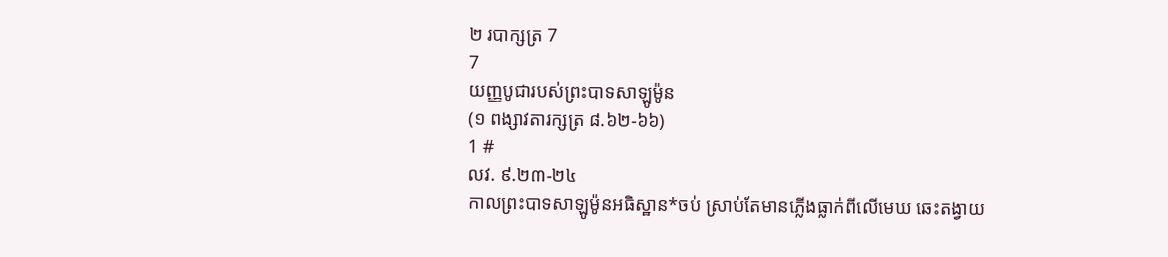២ របាក្សត្រ 7
7
យញ្ញបូជារបស់ព្រះបាទសាឡូម៉ូន
(១ ពង្សាវតារក្សត្រ ៨.៦២-៦៦)
1 #
លវ. ៩.២៣-២៤
កាលព្រះបាទសាឡូម៉ូនអធិស្ឋាន*ចប់ ស្រាប់តែមានភ្លើងធ្លាក់ពីលើមេឃ ឆេះតង្វាយ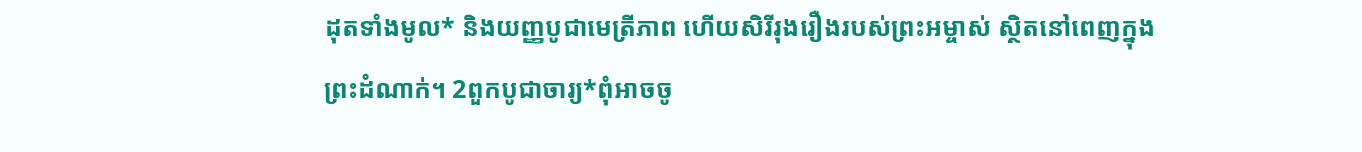ដុតទាំងមូល* និងយញ្ញបូជាមេត្រីភាព ហើយសិរីរុងរឿងរបស់ព្រះអម្ចាស់ ស្ថិតនៅពេញក្នុងព្រះដំណាក់។ 2ពួកបូជាចារ្យ*ពុំអាចចូ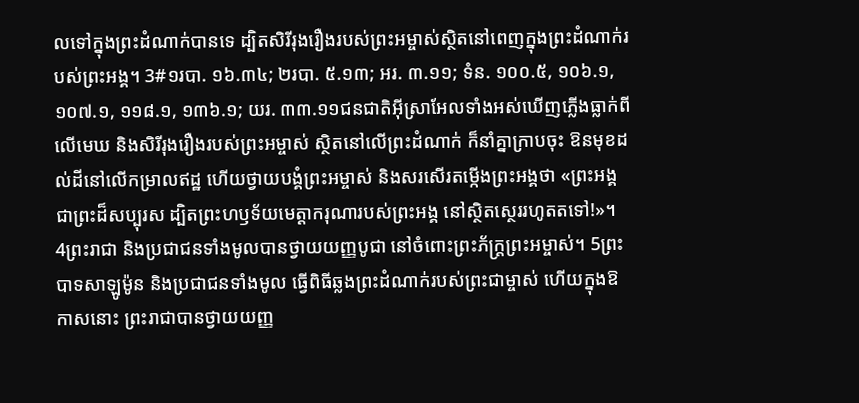លទៅក្នុងព្រះដំណាក់បានទេ ដ្បិតសិរីរុងរឿងរបស់ព្រះអម្ចាស់ស្ថិតនៅពេញក្នុងព្រះដំណាក់របស់ព្រះអង្គ។ 3#១របា. ១៦.៣៤; ២របា. ៥.១៣; អរ. ៣.១១; ទំន. ១០០.៥, ១០៦.១, ១០៧.១, ១១៨.១, ១៣៦.១; យរ. ៣៣.១១ជនជាតិអ៊ីស្រាអែលទាំងអស់ឃើញភ្លើងធ្លាក់ពីលើមេឃ និងសិរីរុងរឿងរបស់ព្រះអម្ចាស់ ស្ថិតនៅលើព្រះដំណាក់ ក៏នាំគ្នាក្រាបចុះ ឱនមុខដល់ដីនៅលើកម្រាលឥដ្ឋ ហើយថ្វាយបង្គំព្រះអម្ចាស់ និងសរសើរតម្កើងព្រះអង្គថា «ព្រះអង្គជាព្រះដ៏សប្បុរស ដ្បិតព្រះហឫទ័យមេត្តាករុណារបស់ព្រះអង្គ នៅស្ថិតស្ថេររហូតតទៅ!»។
4ព្រះរាជា និងប្រជាជនទាំងមូលបានថ្វាយយញ្ញបូជា នៅចំពោះព្រះភ័ក្ត្រព្រះអម្ចាស់។ 5ព្រះបាទសាឡូម៉ូន និងប្រជាជនទាំងមូល ធ្វើពិធីឆ្លងព្រះដំណាក់របស់ព្រះជាម្ចាស់ ហើយក្នុងឱកាសនោះ ព្រះរាជាបានថ្វាយយញ្ញ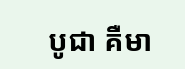បូជា គឺមា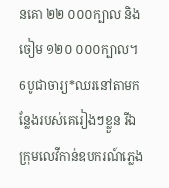នគោ ២២ ០០០ក្បាល និងចៀម ១២០ ០០០ក្បាល។ 6បូជាចារ្យ*ឈរនៅតាមកន្លែងរបស់គេរៀងៗខ្លួន រីឯក្រុមលេវីកាន់ឧបករណ៍ភ្លេង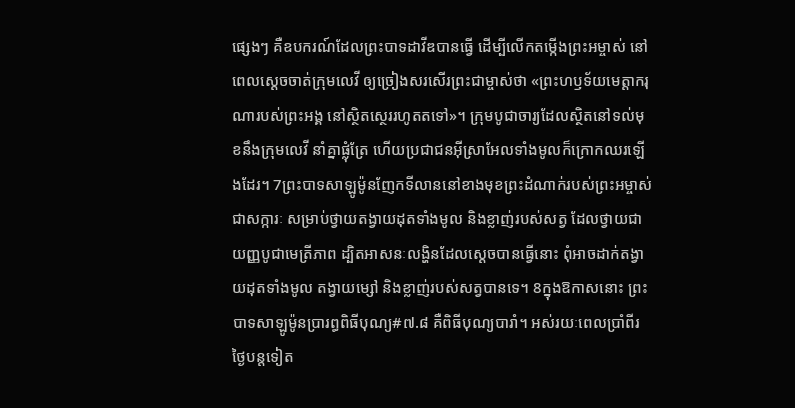ផ្សេងៗ គឺឧបករណ៍ដែលព្រះបាទដាវីឌបានធ្វើ ដើម្បីលើកតម្កើងព្រះអម្ចាស់ នៅពេលស្ដេចចាត់ក្រុមលេវី ឲ្យច្រៀងសរសើរព្រះជាម្ចាស់ថា «ព្រះហឫទ័យមេត្តាករុណារបស់ព្រះអង្គ នៅស្ថិតស្ថេររហូតតទៅ»។ ក្រុមបូជាចារ្យដែលស្ថិតនៅទល់មុខនឹងក្រុមលេវី នាំគ្នាផ្លុំត្រែ ហើយប្រជាជនអ៊ីស្រាអែលទាំងមូលក៏ក្រោកឈរឡើងដែរ។ 7ព្រះបាទសាឡូម៉ូនញែកទីលាននៅខាងមុខព្រះដំណាក់របស់ព្រះអម្ចាស់ជាសក្ការៈ សម្រាប់ថ្វាយតង្វាយដុតទាំងមូល និងខ្លាញ់របស់សត្វ ដែលថ្វាយជាយញ្ញបូជាមេត្រីភាព ដ្បិតអាសនៈលង្ហិនដែលស្ដេចបានធ្វើនោះ ពុំអាចដាក់តង្វាយដុតទាំងមូល តង្វាយម្សៅ និងខ្លាញ់របស់សត្វបានទេ។ 8ក្នុងឱកាសនោះ ព្រះបាទសាឡូម៉ូនប្រារព្ធពិធីបុណ្យ#៧.៨ គឺពិធីបុណ្យបារាំ។ អស់រយៈពេលប្រាំពីរថ្ងៃបន្តទៀត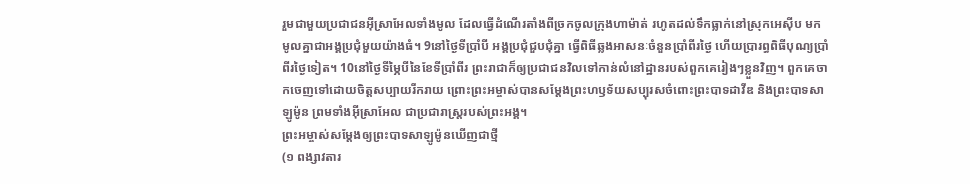រួមជាមួយប្រជាជនអ៊ីស្រាអែលទាំងមូល ដែលធ្វើដំណើរតាំងពីច្រកចូលក្រុងហាម៉ាត់ រហូតដល់ទឹកធ្លាក់នៅស្រុកអេស៊ីប មកមូលគ្នាជាអង្គប្រជុំមួយយ៉ាងធំ។ 9នៅថ្ងៃទីប្រាំបី អង្គប្រជុំជួបជុំគ្នា ធ្វើពិធីឆ្លងអាសនៈចំនួនប្រាំពីរថ្ងៃ ហើយប្រារព្ធពិធីបុណ្យប្រាំពីរថ្ងៃទៀត។ 10នៅថ្ងៃទីម្ភៃបីនៃខែទីប្រាំពីរ ព្រះរាជាក៏ឲ្យប្រជាជនវិលទៅកាន់លំនៅដ្ឋានរបស់ពួកគេរៀងៗខ្លួនវិញ។ ពួកគេចាកចេញទៅដោយចិត្តសប្បាយរីករាយ ព្រោះព្រះអម្ចាស់បានសម្តែងព្រះហឫទ័យសប្បុរសចំពោះព្រះបាទដាវីឌ និងព្រះបាទសាឡូម៉ូន ព្រមទាំងអ៊ីស្រាអែល ជាប្រជារាស្ត្ររបស់ព្រះអង្គ។
ព្រះអម្ចាស់សម្តែងឲ្យព្រះបាទសាឡូម៉ូនឃើញជាថ្មី
(១ ពង្សាវតារ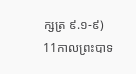ក្សត្រ ៩.១-៩)
11កាលព្រះបាទ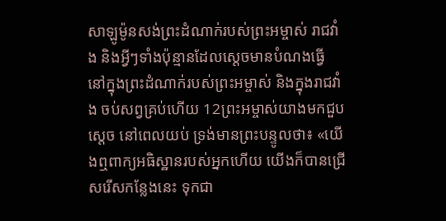សាឡូម៉ូនសង់ព្រះដំណាក់របស់ព្រះអម្ចាស់ រាជវាំង និងអ្វីៗទាំងប៉ុន្មានដែលស្ដេចមានបំណងធ្វើ នៅក្នុងព្រះដំណាក់របស់ព្រះអម្ចាស់ និងក្នុងរាជវាំង ចប់សព្វគ្រប់ហើយ 12ព្រះអម្ចាស់យាងមកជួបស្ដេច នៅពេលយប់ ទ្រង់មានព្រះបន្ទូលថា៖ «យើងឮពាក្យអធិស្ឋានរបស់អ្នកហើយ យើងក៏បានជ្រើសរើសកន្លែងនេះ ទុកជា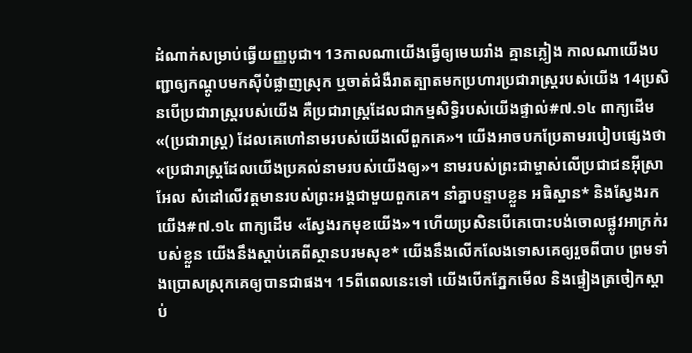ដំណាក់សម្រាប់ធ្វើយញ្ញបូជា។ 13កាលណាយើងធ្វើឲ្យមេឃរាំង គ្មានភ្លៀង កាលណាយើងបញ្ជាឲ្យកណ្ដូបមកស៊ីបំផ្លាញស្រុក ឬចាត់ជំងឺរាតត្បាតមកប្រហារប្រជារាស្ត្ររបស់យើង 14ប្រសិនបើប្រជារាស្ត្ររបស់យើង គឺប្រជារាស្ត្រដែលជាកម្មសិទ្ធិរបស់យើងផ្ទាល់#៧.១៤ ពាក្យដើម «(ប្រជារាស្ត្រ) ដែលគេហៅនាមរបស់យើងលើពួកគេ»។ យើងអាចបកប្រែតាមរបៀបផ្សេងថា «ប្រជារាស្ត្រដែលយើងប្រគល់នាមរបស់យើងឲ្យ»។ នាមរបស់ព្រះជាម្ចាស់លើប្រជាជនអ៊ីស្រាអែល សំដៅលើវត្តមានរបស់ព្រះអង្គជាមួយពួកគេ។ នាំគ្នាបន្ទាបខ្លួន អធិស្ឋាន* និងស្វែងរកយើង#៧.១៤ ពាក្យដើម «ស្វែងរកមុខយើង»។ ហើយប្រសិនបើគេបោះបង់ចោលផ្លូវអាក្រក់របស់ខ្លួន យើងនឹងស្ដាប់គេពីស្ថានបរមសុខ* យើងនឹងលើកលែងទោសគេឲ្យរួចពីបាប ព្រមទាំងប្រោសស្រុកគេឲ្យបានជាផង។ 15ពីពេលនេះទៅ យើងបើកភ្នែកមើល និងផ្ទៀងត្រចៀកស្ដាប់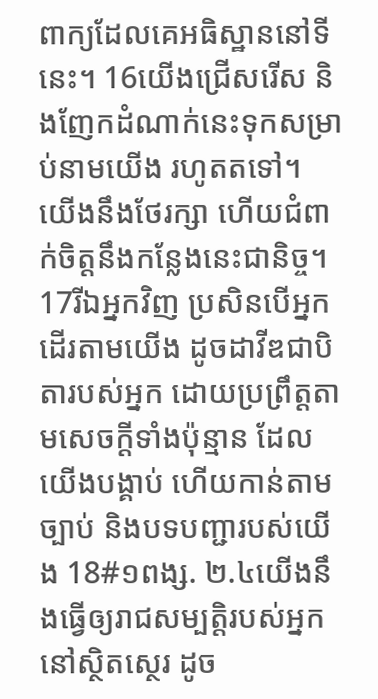ពាក្យដែលគេអធិស្ឋាននៅទីនេះ។ 16យើងជ្រើសរើស និងញែកដំណាក់នេះទុកសម្រាប់នាមយើង រហូតតទៅ។ យើងនឹងថែរក្សា ហើយជំពាក់ចិត្តនឹងកន្លែងនេះជានិច្ច។ 17រីឯអ្នកវិញ ប្រសិនបើអ្នកដើរតាមយើង ដូចដាវីឌជាបិតារបស់អ្នក ដោយប្រព្រឹត្តតាមសេចក្ដីទាំងប៉ុន្មាន ដែលយើងបង្គាប់ ហើយកាន់តាមច្បាប់ និងបទបញ្ជារបស់យើង 18#១ពង្ស. ២.៤យើងនឹងធ្វើឲ្យរាជសម្បត្តិរបស់អ្នកនៅស្ថិតស្ថេរ ដូច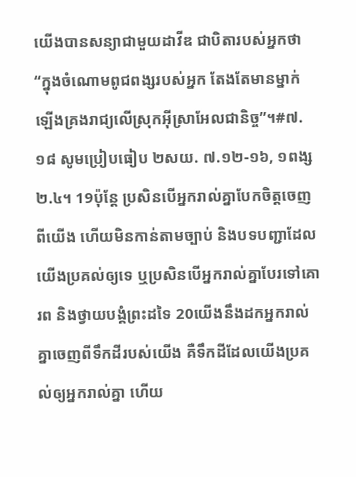យើងបានសន្យាជាមួយដាវីឌ ជាបិតារបស់អ្នកថា “ក្នុងចំណោមពូជពង្សរបស់អ្នក តែងតែមានម្នាក់ ឡើងគ្រងរាជ្យលើស្រុកអ៊ីស្រាអែលជានិច្ច”។#៧.១៨ សូមប្រៀបធៀប ២សយ. ៧.១២-១៦, ១ពង្ស ២.៤។ 19ប៉ុន្តែ ប្រសិនបើអ្នករាល់គ្នាបែកចិត្តចេញពីយើង ហើយមិនកាន់តាមច្បាប់ និងបទបញ្ជាដែលយើងប្រគល់ឲ្យទេ ឬប្រសិនបើអ្នករាល់គ្នាបែរទៅគោរព និងថ្វាយបង្គំព្រះដទៃ 20យើងនឹងដកអ្នករាល់គ្នាចេញពីទឹកដីរបស់យើង គឺទឹកដីដែលយើងប្រគល់ឲ្យអ្នករាល់គ្នា ហើយ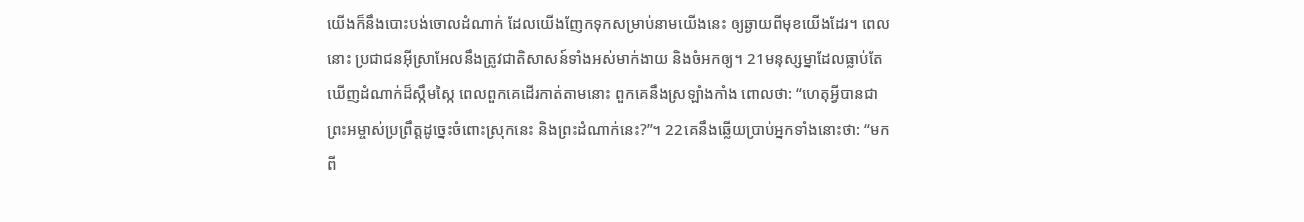យើងក៏នឹងបោះបង់ចោលដំណាក់ ដែលយើងញែកទុកសម្រាប់នាមយើងនេះ ឲ្យឆ្ងាយពីមុខយើងដែរ។ ពេលនោះ ប្រជាជនអ៊ីស្រាអែលនឹងត្រូវជាតិសាសន៍ទាំងអស់មាក់ងាយ និងចំអកឲ្យ។ 21មនុស្សម្នាដែលធ្លាប់តែឃើញដំណាក់ដ៏ស្កឹមស្កៃ ពេលពួកគេដើរកាត់តាមនោះ ពួកគេនឹងស្រឡាំងកាំង ពោលថា: “ហេតុអ្វីបានជាព្រះអម្ចាស់ប្រព្រឹត្តដូច្នេះចំពោះស្រុកនេះ និងព្រះដំណាក់នេះ?”។ 22គេនឹងឆ្លើយប្រាប់អ្នកទាំងនោះថា: “មកពី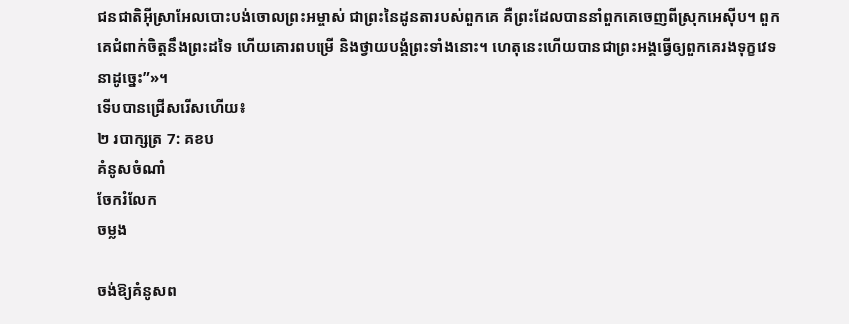ជនជាតិអ៊ីស្រាអែលបោះបង់ចោលព្រះអម្ចាស់ ជាព្រះនៃដូនតារបស់ពួកគេ គឺព្រះដែលបាននាំពួកគេចេញពីស្រុកអេស៊ីប។ ពួកគេជំពាក់ចិត្តនឹងព្រះដទៃ ហើយគោរពបម្រើ និងថ្វាយបង្គំព្រះទាំងនោះ។ ហេតុនេះហើយបានជាព្រះអង្គធ្វើឲ្យពួកគេរងទុក្ខវេទនាដូច្នេះ”»។
ទើបបានជ្រើសរើសហើយ៖
២ របាក្សត្រ 7: គខប
គំនូសចំណាំ
ចែករំលែក
ចម្លង

ចង់ឱ្យគំនូសព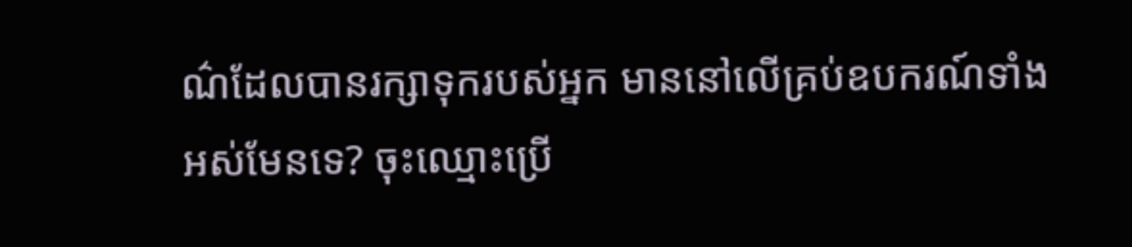ណ៌ដែលបានរក្សាទុករបស់អ្នក មាននៅលើគ្រប់ឧបករណ៍ទាំងអស់មែនទេ? ចុះឈ្មោះប្រើ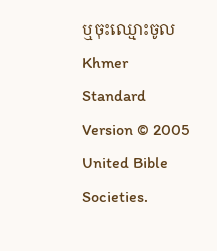ឬចុះឈ្មោះចូល
Khmer Standard Version © 2005 United Bible Societies.